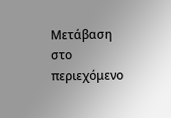Μετάβαση στο περιεχόμενο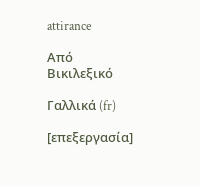attirance

Από Βικιλεξικό

Γαλλικά (fr)

[επεξεργασία]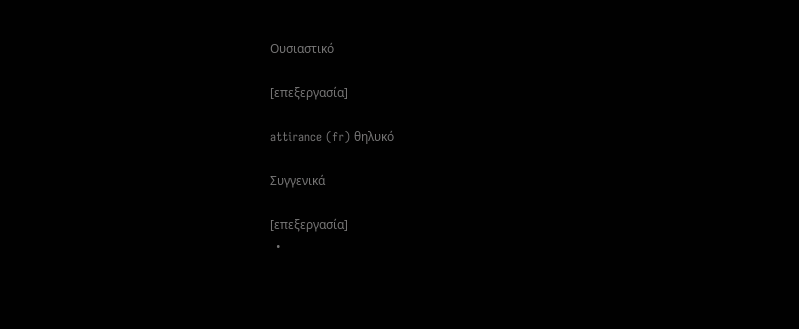Ουσιαστικό

[επεξεργασία]

attirance (fr) θηλυκό

Συγγενικά

[επεξεργασία]
  •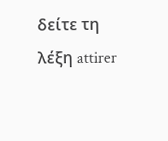δείτε τη λέξη attirer